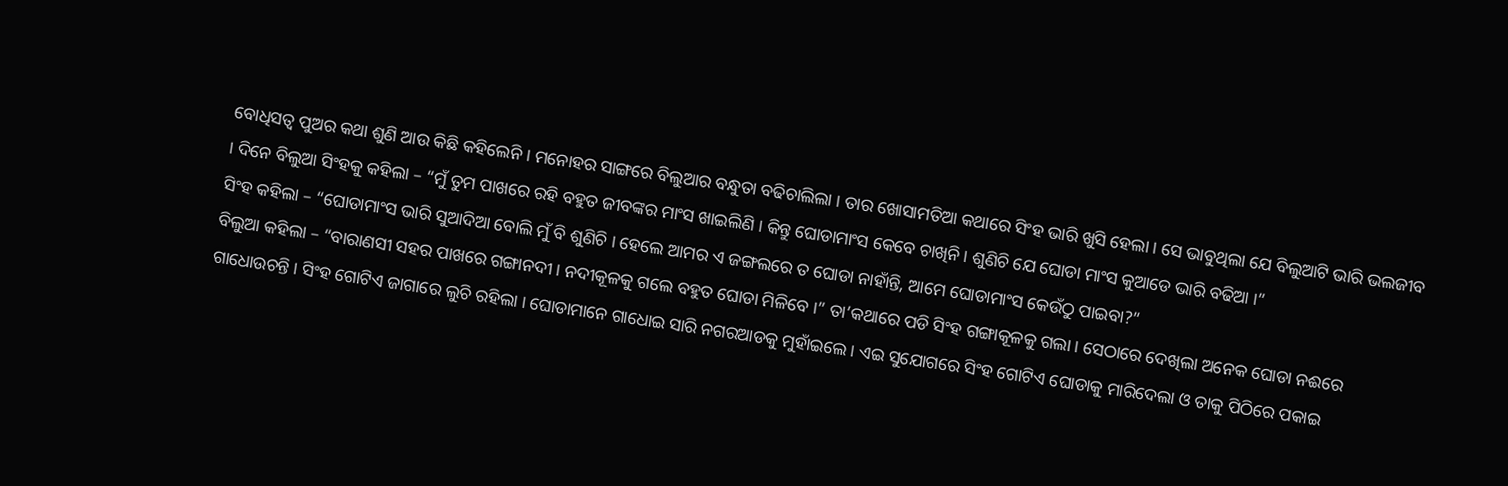ବୋଧିସତ୍ୱ ପୁଅର କଥା ଶୁଣି ଆଉ କିଛି କହିଲେନି । ମନୋହର ସାଙ୍ଗରେ ବିଲୁଆର ବନ୍ଧୁତା ବଢିଚାଲିଲା । ତାର ଖୋସାମତିଆ କଥାରେ ସିଂହ ଭାରି ଖୁସି ହେଲା । ସେ ଭାବୁଥିଲା ଯେ ବିଲୁଆଟି ଭାରି ଭଲଜୀବ । ଦିନେ ବିଲୁଆ ସିଂହକୁ କହିଲା – “ମୁଁ ତୁମ ପାଖରେ ରହି ବହୁତ ଜୀବଙ୍କର ମାଂସ ଖାଇଲିଣି । କିନ୍ତୁ ଘୋଡାମାଂସ କେବେ ଚାଖିନି । ଶୁଣିଚି ଯେ ଘୋଡା ମାଂସ କୁଆଡେ ଭାରି ବଢିଆ ।”
ସିଂହ କହିଲା – “ଘୋଡାମାଂସ ଭାରି ସୁଆଦିଆ ବୋଲି ମୁଁ ବି ଶୁଣିଚି । ହେଲେ ଆମର ଏ ଜଙ୍ଗଲରେ ତ ଘୋଡା ନାହାଁନ୍ତି, ଆମେ ଘୋଡାମାଂସ କେଉଁଠୁ ପାଇବା?”
ବିଲୁଆ କହିଲା – “ବାରାଣସୀ ସହର ପାଖରେ ଗଙ୍ଗାନଦୀ । ନଦୀକୂଳକୁ ଗଲେ ବହୁତ ଘୋଡା ମିଳିବେ ।” ତା’କଥାରେ ପଡି ସିଂହ ଗଙ୍ଗାକୂଳକୁ ଗଲା । ସେଠାରେ ଦେଖିଲା ଅନେକ ଘୋଡା ନଈରେ ଗାଧୋଉଚନ୍ତି । ସିଂହ ଗୋଟିଏ ଜାଗାରେ ଲୁଚି ରହିଲା । ଘୋଡାମାନେ ଗାଧୋଇ ସାରି ନଗରଆଡକୁ ମୁହାଁଇଲେ । ଏଇ ସୁଯୋଗରେ ସିଂହ ଗୋଟିଏ ଘୋଡାକୁ ମାରିଦେଲା ଓ ତାକୁ ପିଠିରେ ପକାଇ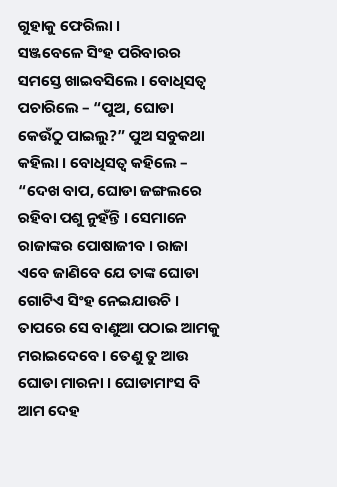ଗୁହାକୁ ଫେରିଲା ।
ସଞ୍ଜବେଳେ ସିଂହ ପରିବାରର ସମସ୍ତେ ଖାଇବସିଲେ । ବୋଧିସତ୍ୱ ପଚାରିଲେ – “ପୁଅ, ଘୋଡା କେଉଁଠୁ ପାଇଲୁ?” ପୁଅ ସବୁକଥା କହିଲା । ବୋଧିସତ୍ୱ କହିଲେ – “ଦେଖ ବାପ, ଘୋଡା ଜଙ୍ଗଲରେ ରହିବା ପଶୁ ନୁହଁନ୍ତି । ସେମାନେ ରାଜାଙ୍କର ପୋଷାଜୀବ । ରାଜା ଏବେ ଜାଣିବେ ଯେ ତାଙ୍କ ଘୋଡା ଗୋଟିଏ ସିଂହ ନେଇଯାଉଚି । ତାପରେ ସେ ବାଣୁଆ ପଠାଇ ଆମକୁ ମରାଇଦେବେ । ତେଣୁ ତୁ ଆଉ ଘୋଡା ମାରନା । ଘୋଡାମାଂସ ବି ଆମ ଦେହ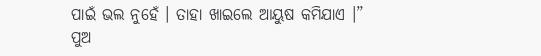ପାଇଁ ଭଲ ନୁହେଁ । ତାହା ଖାଇଲେ ଆୟୁଷ କମିଯାଏ ।”
ପୁଅ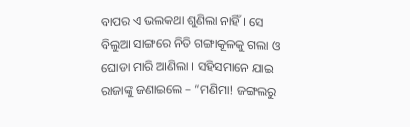ବାପର ଏ ଭଲକଥା ଶୁଣିଲା ନାହିଁ । ସେ ବିଲୁଆ ସାଙ୍ଗରେ ନିତି ଗଙ୍ଗାକୂଳକୁ ଗଲା ଓ ଘୋଡା ମାରି ଆଣିଲା । ସହିସମାନେ ଯାଇ ରାଜାଙ୍କୁ ଜଣାଇଲେ – “ମଣିମା! ଜଙ୍ଗଲରୁ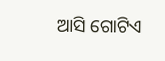ଆସି ଗୋଟିଏ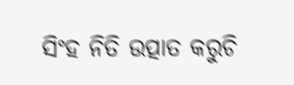ସିଂହ ନିତି ଉତ୍ପାତ କରୁଚି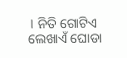। ନିତି ଗୋଟିଏ ଲେଖାଏଁ ଘୋଡା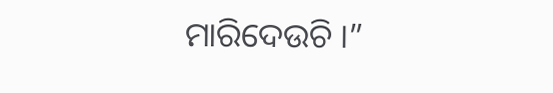ମାରିଦେଉଚି ।”